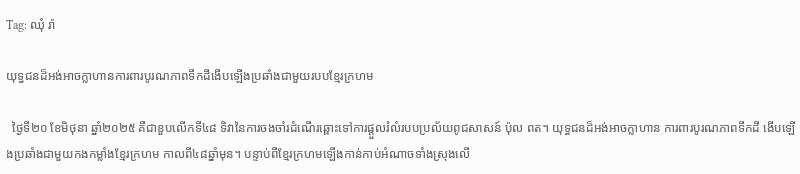Tag: ឈុំ រ៉ា

យុទ្ធជនដ៏អង់អាចក្លាហានការពារបូរណភាពទឹកដីងើបឡើងប្រឆាំងជាមួយរបបខ្មែរក្រហម

  ថ្ងៃទី២០ ខែមិថុនា ឆ្នាំ២០២៥ គឺជាខួបលើកទី៤៨ ទិវានៃការចងចាំរដំណើរឆ្ពោះទៅការផ្តួលរំលំរបបប្រល័យពូជសាសន៍ ប៉ុល ពត។ យុទ្ធជនដ៏អង់អាចក្លាហាន ការពារបូរណភាពទឹកដី ងើបឡើងប្រឆាំងជាមួយកងកម្លាំងខ្មែរក្រហម កាលពី៤៨ឆ្នាំមុន។ បន្ទាប់ពីខ្មែរក្រហមឡើងកាន់កាប់អំណាចទាំងស្រុងលើ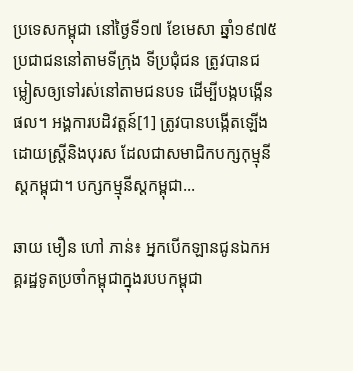ប្រទេសកម្ពុជា នៅថ្ងៃទី១៧ ខែមេសា ឆ្នាំ១៩៧៥ ប្រជាជននៅតាមទីក្រុង ទីប្រជុំជន ត្រូវបានជម្លៀសឲ្យទៅរស់នៅតាមជនបទ ដើម្បីបង្កបង្កើនផល។ អង្គការបដិវត្តន៍[1] ត្រូវបានបង្កើតឡើង ដោយស្តី្រនិងបុរស ដែលជាសមាជិកបក្សកុម្មុនីស្តកម្ពុជា។ បក្សកម្មុនីស្តកម្ពុជា...

ឆាយ មឿន ហៅ ភាន់៖ អ្នកបើកឡានជូនឯកអគ្គរដ្ឋទូតប្រចាំកម្ពុជាក្នុងរបបកម្ពុជា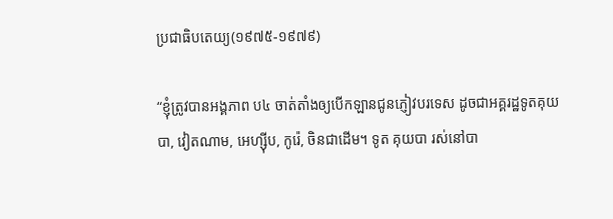ប្រជាធិបតេយ្យ(១៩៧៥-១៩៧៩)

“ខ្ញុំត្រូវបានអង្គភាព ប៤ ចាត់តាំងឲ្យបើកឡានជូនភ្ញៀវបរទេស ដូចជាអគ្គរដ្ឋទូតគុយបា, វៀតណាម, អេហ្ស៊ីប, កូរ៉េ, ចិនជាដើម។ ទូត គុយបា រស់នៅបា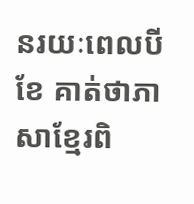នរយៈពេលបីខែ គាត់ថាភាសាខ្មែរពិ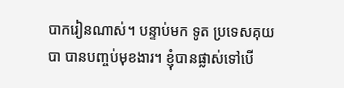បាករៀនណាស់។ បន្ទាប់មក ទូត ប្រទេសគុយបា បានបញ្ចប់មុខងារ។ ខ្ញុំបានផ្លាស់ទៅបើ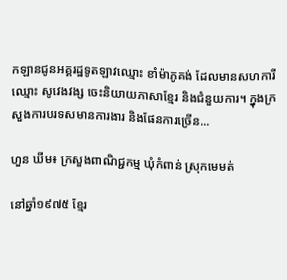កឡានជូនអគ្គរដ្ឋទូតឡាវឈ្មោះ ខាំម៉ាភូគង់ ដែលមានសហការី ឈ្មោះ សូវេងវង្ស ចេះនិយាយភាសាខ្មែរ និងជំនួយការ។ ក្នុងក្រសួងការបរទសមានការងារ និងផែនការច្រើន...

ហួន ឃីម៖ ក្រសួងពាណិជ្ជកម្ម ឃុំកំពាន់ ស្រុកមេមត់

នៅឆ្នាំ១៩៧៥ ខ្មែរ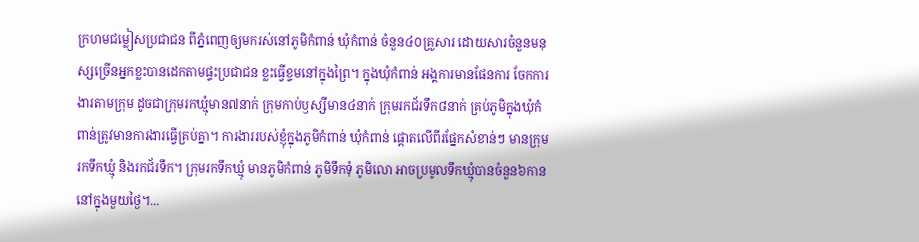ក្រហមជម្លៀសប្រជាជន ពីភ្នំពេញឲ្យមករស់នៅភូមិកំពាន់ ឃុំកំពាន់ ចំនួន៤០គ្រួសារ ដោយសារចំនួនមនុស្សច្រើនអ្នកខ្លះបានដេកតាមផ្ទះប្រជាជន ខ្លះធ្វើខ្ទមនៅក្នុងព្រៃ។ ក្នុងឃុំកំពាន់ អង្គការមានផែនការ ចែកការងារតាមក្រុម ដូចជាក្រុមរកឃ្មុំមាន៧នាក់ ក្រុមកាប់ឫស្សីមាន៤នាក់ ក្រុមរកជ័រទឹក៨នាក់ គ្រប់ភូមិក្នុងឃុំកំពាន់ត្រូវមានការងារធ្វើគ្រប់គ្នា។ ការងាររបស់ខ្ញុំក្នុងភូមិកំពាន់ ឃុំកំពាន់ ផ្តោតលើពីរផ្នែកសំខាន់ៗ មានក្រុមរកទឹកឃ្មុំ និងរកជ័រទឹក។ ក្រុមរកទឹកឃ្មុំ មានភូមិកំពាន់ ភូមិទឹកទុំ ភូមិលោ អាចប្រមូលទឹកឃ្មុំបានចំនួន៦កាន នៅក្នុងមួយថ្ងៃ។...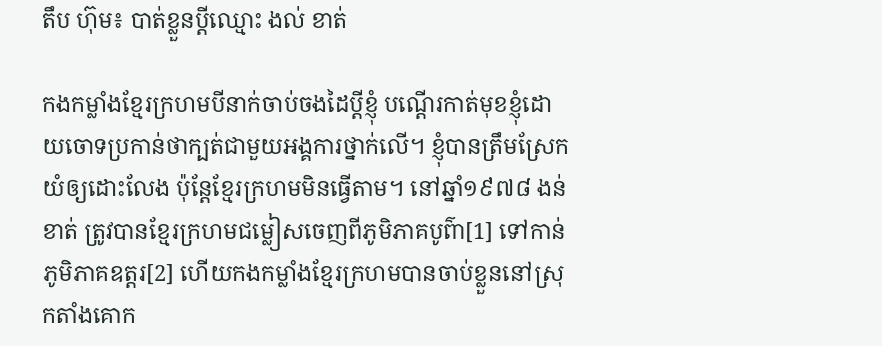តឹប ហ៊ុម៖ បាត់ខ្លួនប្តីឈ្មោះ ងល់ ខាត់

កងកម្លាំងខ្មែរក្រហមបីនាក់ចាប់ចងដៃប្តីខ្ញុំ បណ្តើរកាត់មុខខ្ញុំដោយចោទប្រកាន់ថាក្បត់ជាមួយអង្គការថ្នាក់លើ។ ខ្ញុំបានត្រឹមស្រែកយំឲ្យដោះលែង ប៉ុន្តែខ្មែរក្រហមមិនធ្វើតាម។ នៅឆ្នាំ១៩៧៨ ងន់ ខាត់ ត្រូវបានខ្មែរក្រហមជម្លៀសចេញពីភូមិភាគបូព៌ា[1] ទៅកាន់ភូមិភាគឧត្តរ[2] ហើយកងកម្លាំងខ្មែរក្រហមបានចាប់ខ្លួននៅស្រុកតាំងគោក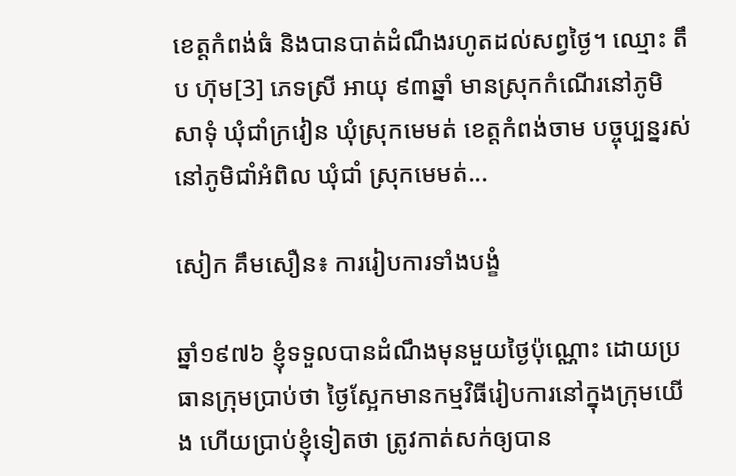ខេត្តកំពង់ធំ និងបានបាត់ដំណឹងរហូតដល់សព្វថ្ងៃ។ ឈ្មោះ តឹប ហ៊ុម[3] ភេទស្រី អាយុ ៩៣ឆ្នាំ មានស្រុកកំណើរនៅភូមិសាទុំ ឃុំជាំក្រវៀន ឃុំស្រុកមេមត់ ខេត្តកំពង់ចាម បច្ចុប្បន្នរស់នៅភូមិជាំអំពិល ឃុំជាំ ស្រុកមេមត់...

សៀក គឹមសឿន៖ ការរៀបការទាំងបង្ខំ

ឆ្នាំ១៩៧៦ ខ្ញុំទទួលបានដំណឹងមុនមួយថ្ងៃប៉ុណ្ណោះ ដោយប្រធានក្រុមប្រាប់ថា ថ្ងៃស្អែកមានកម្មវិធីរៀបការនៅក្នុងក្រុមយើង ហើយប្រាប់ខ្ញុំទៀតថា ត្រូវកាត់សក់ឲ្យបាន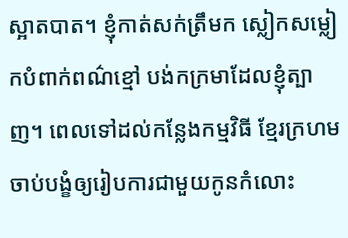ស្អាតបាត។ ខ្ញុំកាត់សក់ត្រឹមក ស្លៀកសម្លៀកបំពាក់ពណ៌ខ្មៅ បង់កក្រមាដែលខ្ញុំត្បាញ។ ពេលទៅដល់កន្លែងកម្មវិធី ខ្មែរក្រហមចាប់បង្ខំឲ្យរៀបការជាមួយកូនកំលោះ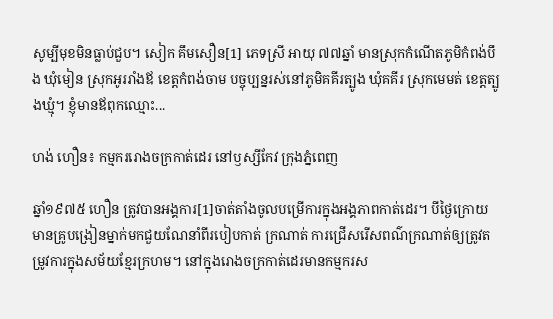សូម្បីមុខមិនធ្លាប់ជួប។ សៀក គឹមសឿន[1] ភេទស្រី អាយុ ៧៧ឆ្នាំ មានស្រុកកំណើតភូមិកំពង់បឹង ឃុំមៀន ស្រុកអូររាំងឪ ខេត្តកំពង់ចាម បច្ចុប្បន្នរស់នៅភូមិគគីរត្បូង ឃុំគគីរ ស្រុកមេមត់ ខេត្តត្បូងឃ្មុំ។ ខ្ញុំមានឪពុកឈ្មោះ...

ហង់ ហឿន៖ កម្មកររោងចក្រកាត់ដេរ នៅឫស្សីកែវ ក្រុងភ្នំពេញ

ឆ្នាំ១៩៧៥ ហឿន ត្រូវបានអង្គការ[1]ចាត់តាំងចូលបម្រើការក្នុងអង្គភាពកាត់ដេរ។ បីថ្ងៃក្រោយមានគ្រូបង្រៀនម្នាក់មកជួយណែនាំពីរបៀបកាត់ ក្រណាត់ ការជ្រើសរើសពណ៌ក្រណាត់ឲ្យត្រូវតម្រូវការក្នុងសម័យខ្មែរក្រហម។ នៅក្នុងរោងចក្រកាត់ដេរមានកម្មករស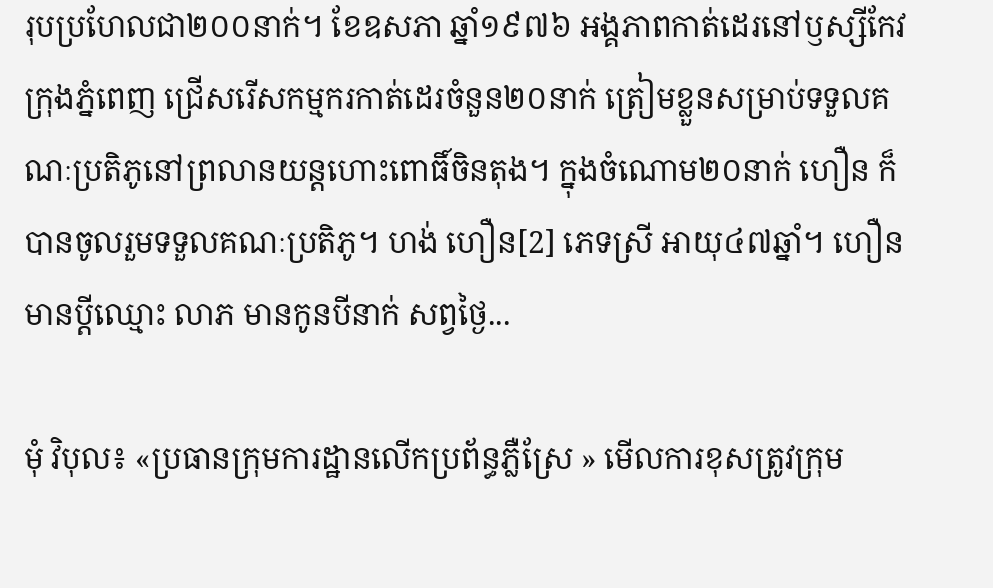រុបប្រហែលជា២០០នាក់។ ខែឧសភា ឆ្នាំ១៩៧៦ អង្គភាពកាត់ដេរនៅឫស្សីកែវ ក្រុងភ្នំពេញ ជ្រើសរើសកម្មករកាត់ដេរចំនួន២០នាក់ ត្រៀមខ្លួនសម្រាប់ទទួលគណៈប្រតិភូនៅព្រលានយន្តហោះពោធិ៍ចិនតុង។ ក្នុងចំណោម២០នាក់ ហឿន ក៏បានចូលរួមទទួលគណៈប្រតិភូ។ ហង់ ហឿន[2] ភេទស្រី អាយុ៤៧ឆ្នាំ។ ហឿន មានប្ដីឈ្មោះ លាភ មានកូនបីនាក់ សព្វថៃ្ង...

មុំ វិបុល៖ «ប្រធានក្រុមការដ្ឋានលើកប្រព័ន្ធភ្លឺស្រែ » មើលការខុសត្រូវក្រុម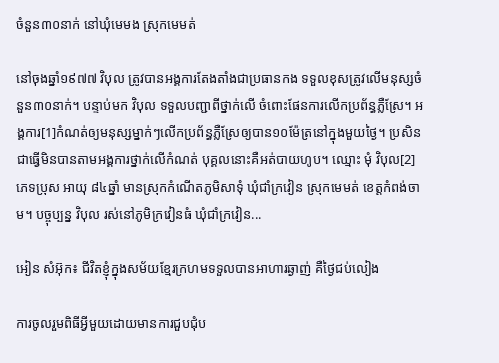ចំនួន៣០នាក់ នៅឃុំមេមង ស្រុកមេមត់

នៅចុងឆ្នាំ១៩៧៧ វិបុល ត្រូវបានអង្គការតែងតាំងជាប្រធានកង ទទួលខុសត្រូវលើមនុស្សចំនួន៣០នាក់។ បន្ទាប់មក វិបុល ទទួលបញ្ជាពីថ្នាក់លើ ចំពោះផែនការលើកប្រព័ន្ធភ្លឺស្រែ។ អង្គការ[1]កំណត់ឲ្យមនុស្សម្នាក់ៗលើកប្រព័ន្ធភ្លឺស្រែឲ្យបាន១០ម៉ែត្រនៅក្នុងមួយថ្ងៃ។ ប្រសិនជាធ្វើមិនបានតាមអង្គការថ្នាក់លើកំណត់ បុគ្គលនោះគឺអត់បាយហូប។ ឈ្មោះ មុំ វិបុល[2] ភេទប្រុស អាយុ ៨៤ឆ្នាំ មានស្រុកកំណើតភូមិសាទុំ ឃុំជាំក្រវៀន ស្រុកមេមត់ ខេត្តកំពង់ចាម។ បច្ចុប្បន្ន វិបុល រស់នៅភូមិក្រវៀនធំ ឃុំជាំក្រវៀន...

អៀន សំអ៊ុក៖ ជីវិតខ្ញុំក្នុងសម័យខ្មែរក្រហមទទួលបានអាហារឆ្ងាញ់ គឺថ្ងៃជប់លៀង

ការចូលរួមពិធីអ្វីមួយដោយមានការជួបជុំប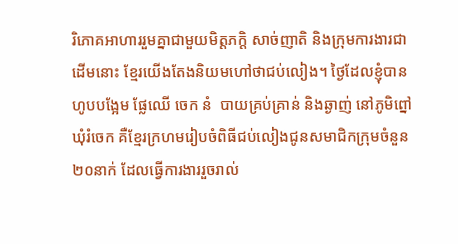រិភោគអាហាររួមគ្នាជាមួយមិត្តភក្តិ សាច់ញាតិ និងក្រុមការងារជាដើមនោះ ខ្មែរយើងតែងនិយមហៅថាជប់លៀង។ ថ្ងៃដែលខ្ញុំបានហូបបង្អែម ផ្លែឈើ ចេក នំ  បាយគ្រប់គ្រាន់ និងឆ្ងាញ់ នៅភូមិព្នៅ ឃុំរំចេក គឺខ្មែរក្រហមរៀបចំពិធីជប់លៀងជូនសមាជិកក្រុមចំនួន២០នាក់ ដែលធ្វើការងាររួចរាល់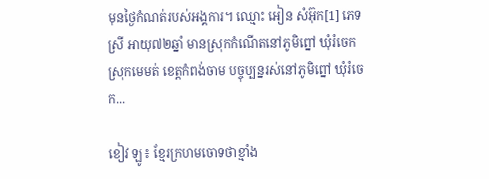មុនថ្ងៃកំណត់របស់អង្គការ។ ឈ្មោះ អៀន សំអ៊ុក[1] ភេទស្រី អាយុ៧២ឆ្នាំ មានស្រុកកំណើតនៅភូមិព្នៅ ឃុំរំចេក ស្រុកមេមត់ ខេត្តកំពង់ចាម បច្ចុប្បន្នរស់នៅភូមិព្នៅ ឃុំរំចេក...

ខៀវ ឡូ៖ ខ្មែរក្រហមចោទថាខ្មាំង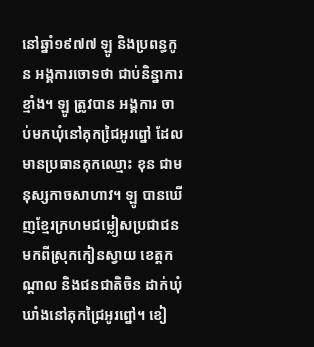នៅឆ្នាំ១៩៧៧ ឡូ និងប្រពន្ធកូន អង្គការចោទថា ជាប់និន្នាការខ្មាំង។ ឡូ ត្រូវបាន អង្គការ ចាប់មកឃុំនៅគុកជៃ្រអូរព្នៅ ដែលមានប្រធានគុកឈ្មោះ ខុន ជាមនុស្សកាចសាហាវ។ ឡូ បានឃើញខ្មែរក្រហមជម្លៀសប្រជាជនមកពីស្រុកកៀនស្វាយ ខេត្ដកណ្ដាល និងជនជាតិចិន ដាក់ឃុំឃាំងនៅគុកជ្រៃអូរព្នៅ។ ខៀ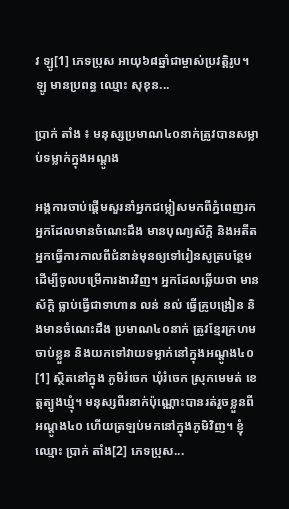វ ឡូ[1] ភេទប្រុស អាយុ៦៨ឆ្នាំជាម្ចាស់ប្រវត្ដិរូប។ ឡូ មានប្រពន្ធ ឈ្មោះ សុខុន...

ប្រាក់ តាំង ៖ មនុស្សប្រមាណ៤០នាក់ត្រូវបានសម្លាប់ទម្លាក់ក្នុងអណ្តូង

អង្គការចាប់ផ្តើមសួរនាំអ្នកជម្លៀសមកពីភ្នំពេញរកអ្នកដែលមានចំណេះដឹង មានបុណ្យស័ក្តិ និងអតីតអ្នកធ្វើការកាលពីជំនាន់មុនឲ្យទៅរៀនសូត្របន្ថែម ដើម្បីចូលបម្រើការងារវិញ។ អ្នកដែលឆ្លើយថា មានស័ក្តិ ធ្លាប់ធ្វើជាទាហាន លន់ នល់ ធ្វើគ្រូបង្រៀន និងមានចំណេះដឹង ប្រមាណ៤០នាក់ ត្រូវខ្មែរក្រហមចាប់ខ្លួន និងយកទៅវាយទម្លាក់នៅក្នុងអណ្តូង៤០[1] ស្ថិតនៅក្នុង ភូមិរំចេក ឃុំរំចេក ស្រុកមេមត់ ខេត្តត្បូងឃ្មុំ។ មនុស្សពីរនាក់ប៉ុណ្ណោះបានរត់រួចខ្លួនពីអណ្តូង៤០ ហើយត្រឡប់មកនៅក្នុងភូមិវិញ។ ខ្ញុំឈ្មោះ ប្រាក់ តាំង[2] ភេទប្រុស...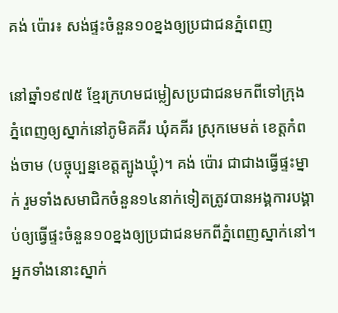គង់ ប៉ោរ៖ សង់ផ្ទះចំនួន១០ខ្នងឲ្យប្រជាជនភ្នំពេញ

នៅឆ្នាំ១៩៧៥ ខ្មែរក្រហមជម្លៀសប្រជាជនមកពីទៅក្រុងភ្នំពេញឲ្យស្នាក់នៅភូមិគគីរ ឃុំគគីរ ស្រុកមេមត់ ខេត្តកំពង់ចាម (បច្ចុប្បន្នខេត្តត្បូងឃ្មុំ)។ គង់ ប៉ោរ ជាជាងធ្វើផ្ទះម្នាក់ រួមទាំងសមាជិកចំនួន១៤នាក់ទៀតត្រូវបានអង្គការបង្គាប់ឲ្យធ្វើផ្ទះចំនួន១០ខ្នងឲ្យប្រជាជនមកពីភ្នំពេញស្នាក់នៅ។ អ្នកទាំងនោះស្នាក់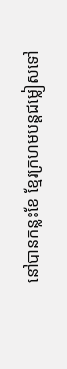នៅបានកន្លះខែ ខ្មែរក្រហមបន្តជម្លៀសទៅ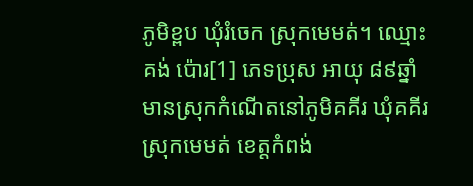ភូមិខ្ពប ឃុំរំចេក ស្រុកមេមត់។ ឈ្មោះ គង់ ប៉ោរ[1] ភេទប្រុស អាយុ ៨៩ឆ្នាំ មានស្រុកកំណើតនៅភូមិគគីរ ឃុំគគីរ ស្រុកមេមត់ ខេត្តកំពង់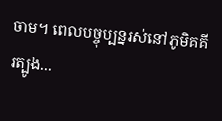ចាម។ ពេលបច្ចុប្បន្នរស់នៅភូមិគគីរត្បូង...